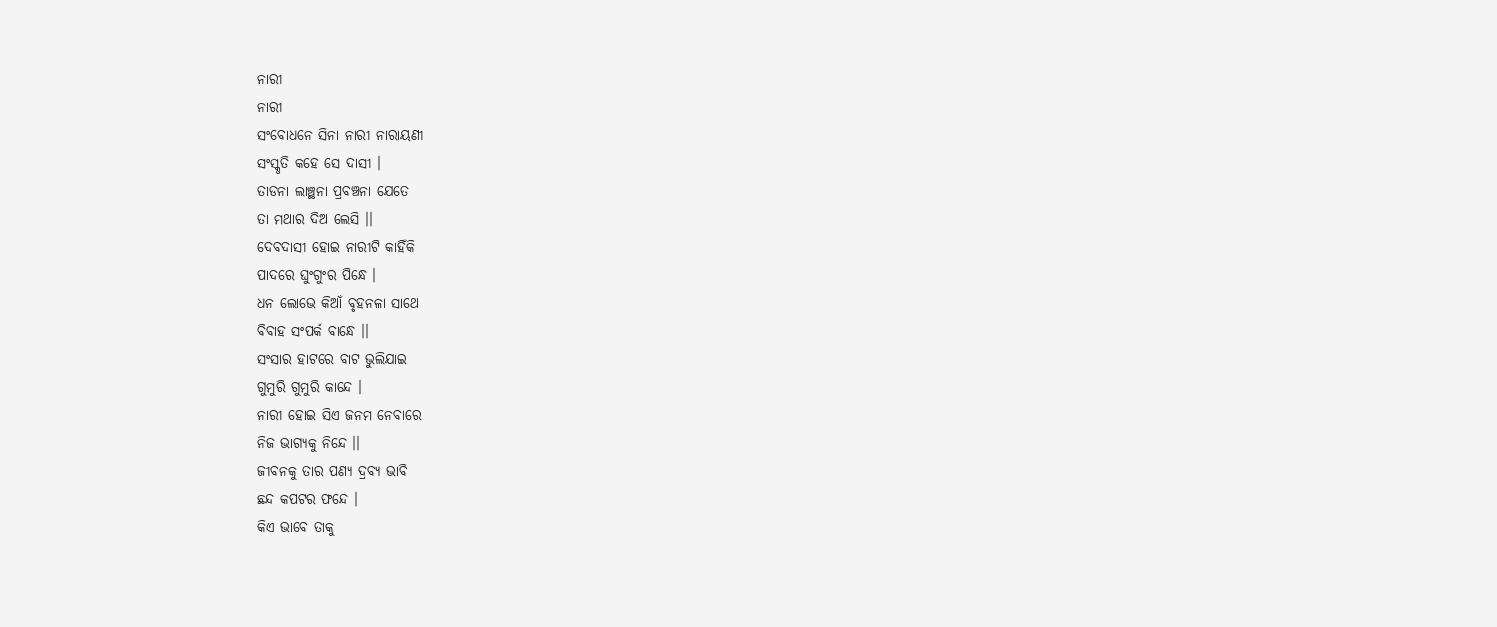ନାରୀ
ନାରୀ
ସଂବୋଧନେ ସିନା ନାରୀ ନାରାୟଣୀ
ସଂସ୍କୃତି କହେ ସେ ଦାସୀ ।
ତାଡନା ଲାଞ୍ଛନା ପ୍ରବଞ୍ଚନା ଯେତେ
ତା ମଥାର ଦିଅ ଲେସି ।।
ଦେବଦାସୀ ହୋଇ ନାରୀଟି କାହିଁକି
ପାଦରେ ଘୁଂଗୁଂର ପିନ୍ଧେ ।
ଧନ ଲୋଭେ କିଆଁ ବୃହନଳା ସାଥେ
ବିବାହ ସଂପର୍କ ବାନ୍ଧେ ।।
ସଂସାର ହାଟରେ ବାଟ ଭୁଲିଯାଇ
ଗୁମୁରି ଗୁମୁରି କାନ୍ଦେ ।
ନାରୀ ହୋଇ ସିଏ ଜନମ ନେବାରେ
ନିଜ ଭାଗ୍ଯକୁ ନିନ୍ଦେ ।।
ଜୀବନକୁ ତାର ପଣ୍ଯ ଦ୍ରବ୍ଯ ଭାବି
ଛନ୍ଦ କପଟର ଫନ୍ଦେ ।
କିଏ ଭାବେ ତାକୁ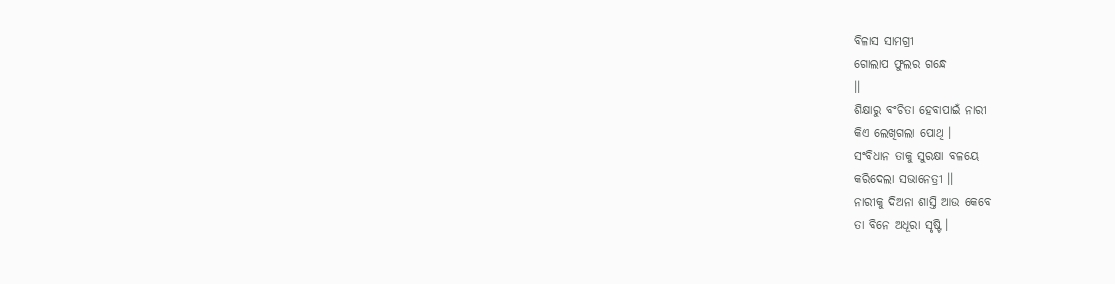ବିଳାସ ସାମଗ୍ରୀ
ଗୋଲାପ ଫୁଲର ଗନ୍ଧେ
।।
ଶିକ୍ଷାରୁ ବଂଚିତା ହେବାପାଇଁ ନାରୀ
କିଏ ଲେଖିଗଲା ପୋଥି ।
ସଂବିଧାନ ତାକୁ ସୁରକ୍ଷା ବଳୟେ
କରିଦେଲା ସଭାନେତ୍ରୀ ।।
ନାରୀକୁ ଦିଅନା ଶାସ୍ତି ଆଉ କେବେ
ତା ବିନେ ଅଧୂରା ସୃଷ୍ଟି ।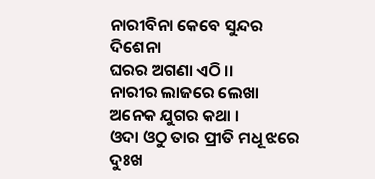ନାରୀବିନା କେବେ ସୁନ୍ଦର ଦିଶେନା
ଘରର ଅଗଣା ଏଠି ।।
ନାରୀର ଲାଜରେ ଲେଖା
ଅନେକ ଯୁଗର କଥା ।
ଓଦା ଓଠୁ ତାର ପ୍ରୀତି ମଧୂ ଝରେ
ଦୁଃଖ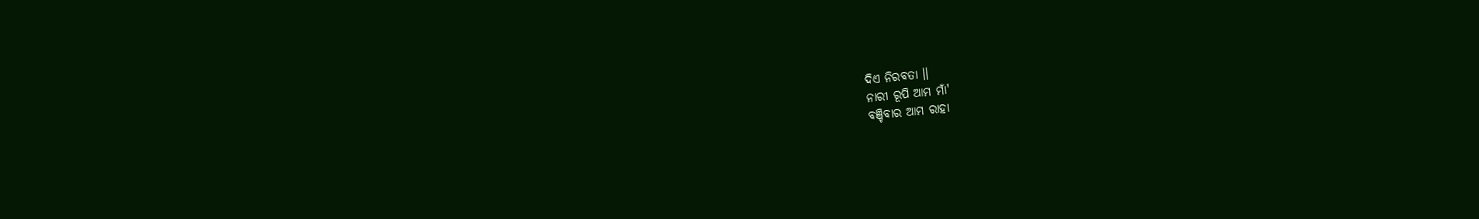ଦିଏ ନିରବତା ।।
ନାରୀ ରୂପି ଆମ ମାଁ'
ବଞ୍ଚିବାର ଆମ ରାହା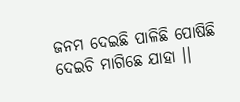ଜନମ ଦେଇଛି ପାଳିଛି ପୋଷିଛି
ଦେଇଚି ମାଗିଛେ ଯାହା ।।